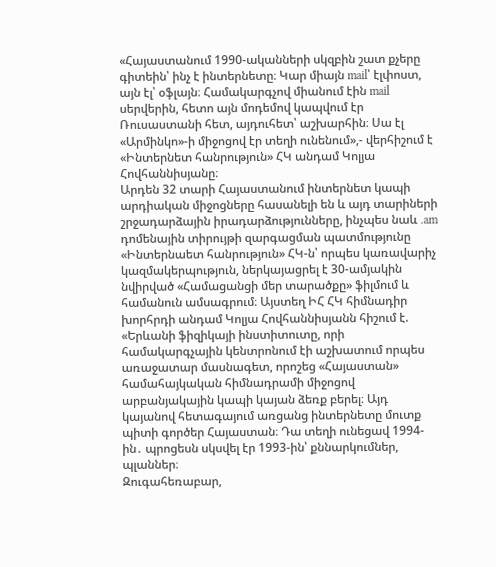«Հայաստանում 1990-ականների սկզբին շատ քչերը գիտեին՝ ինչ է ինտերնետը։ Կար միայն mail՝ էլփոստ, այն էլ՝ օֆլայն։ Համակարգչով միանում էին mail սերվերին, հետո այն մոդեմով կապվում էր Ռուսաստանի հետ, այդուհետ՝ աշխարհին։ Սա էլ «Արմինկո»-ի միջոցով էր տեղի ունենում»,- վերհիշում է «Ինտերնետ հանրություն» ՀԿ անդամ Կոլյա Հովհաննիսյանը։
Արդեն 32 տարի Հայաստանում ինտերնետ կապի արդիական միջոցները հասանելի են և այդ տարիների շրջադարձային իրադարձությունները, ինչպես նաև .am դոմենային տիրույթի զարգացման պատմությունը «Ինտերնաետ հանրություն» ՀԿ-ն՝ որպես կառավարիչ կազմակերպություն, ներկայացրել է 30-ամյակին նվիրված «Համացանցի մեր տարածքը» ֆիլմում և համանուն ամսագրում։ Այստեղ ԻՀ ՀԿ հիմնադիր խորհրդի անդամ Կոլյա Հովհաննիսյանն հիշում է.
«Երևանի ֆիզիկայի ինստիտուտը, որի համակարգչային կենտրոնում էի աշխատում որպես առաջատար մասնագետ, որոշեց «Հայաստան» համահայկական հիմնադրամի միջոցով արբանյակային կապի կայան ձեռք բերել։ Այդ կայանով հետագայում առցանց ինտերնետը մուտք պիտի գործեր Հայաստան։ Դա տեղի ունեցավ 1994-ին․ պրոցեսն սկսվել էր 1993-ին՝ քննարկումներ, պլաններ։
Զուգահեռաբար,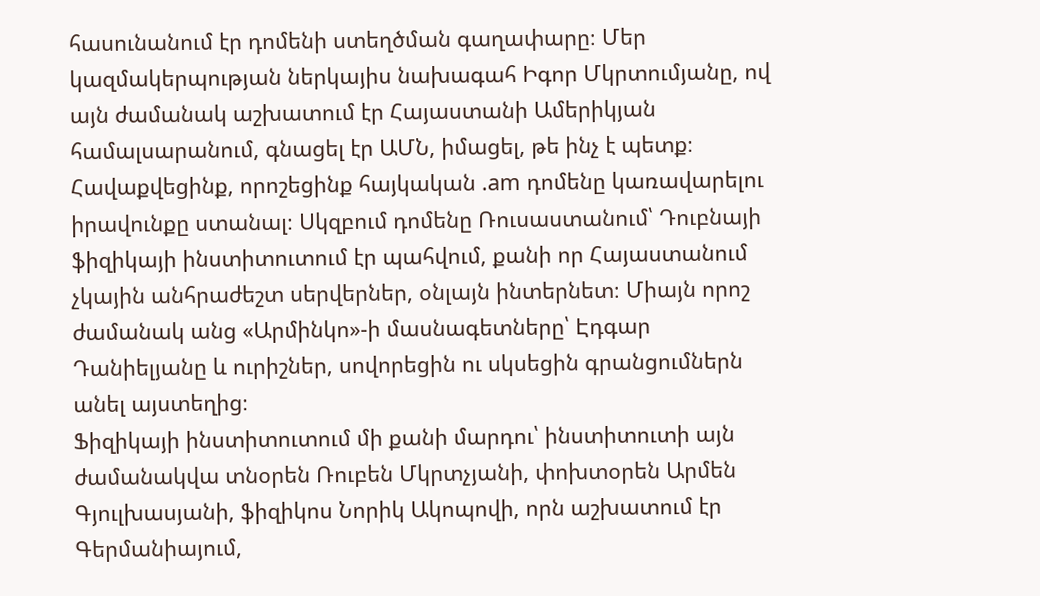հասունանում էր դոմենի ստեղծման գաղափարը։ Մեր կազմակերպության ներկայիս նախագահ Իգոր Մկրտումյանը, ով այն ժամանակ աշխատում էր Հայաստանի Ամերիկյան համալսարանում, գնացել էր ԱՄՆ, իմացել, թե ինչ է պետք։ Հավաքվեցինք, որոշեցինք հայկական .am դոմենը կառավարելու իրավունքը ստանալ։ Սկզբում դոմենը Ռուսաստանում՝ Դուբնայի ֆիզիկայի ինստիտուտում էր պահվում, քանի որ Հայաստանում չկային անհրաժեշտ սերվերներ, օնլայն ինտերնետ։ Միայն որոշ ժամանակ անց «Արմինկո»-ի մասնագետները՝ Էդգար Դանիելյանը և ուրիշներ, սովորեցին ու սկսեցին գրանցումներն անել այստեղից։
Ֆիզիկայի ինստիտուտում մի քանի մարդու՝ ինստիտուտի այն ժամանակվա տնօրեն Ռուբեն Մկրտչյանի, փոխտօրեն Արմեն Գյուլխասյանի, ֆիզիկոս Նորիկ Ակոպովի, որն աշխատում էր Գերմանիայում,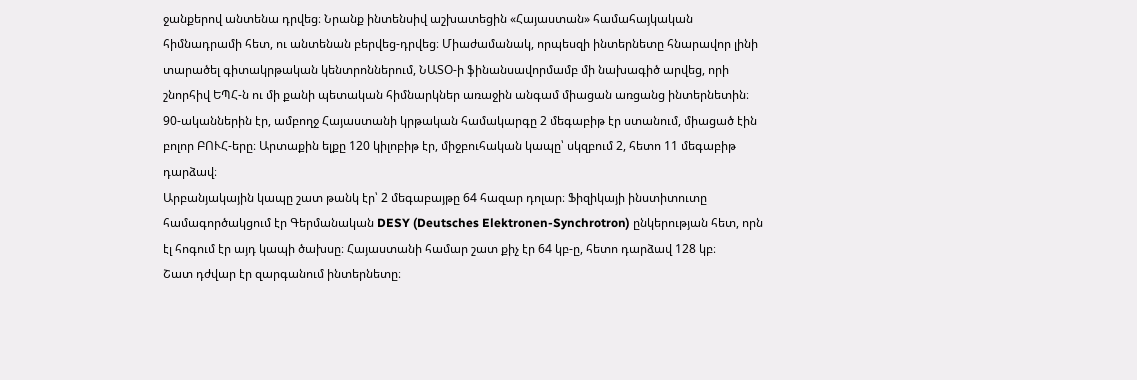ջանքերով անտենա դրվեց։ Նրանք ինտենսիվ աշխատեցին «Հայաստան» համահայկական հիմնադրամի հետ, ու անտենան բերվեց-դրվեց։ Միաժամանակ, որպեսզի ինտերնետը հնարավոր լինի տարածել գիտակրթական կենտրոններում, ՆԱՏՕ-ի ֆինանսավորմամբ մի նախագիծ արվեց, որի շնորհիվ ԵՊՀ-ն ու մի քանի պետական հիմնարկներ առաջին անգամ միացան առցանց ինտերնետին։
90-ականներին էր, ամբողջ Հայաստանի կրթական համակարգը 2 մեգաբիթ էր ստանում, միացած էին բոլոր ԲՈՒՀ-երը։ Արտաքին ելքը 120 կիլոբիթ էր, միջբուհական կապը՝ սկզբում 2, հետո 11 մեգաբիթ դարձավ։
Արբանյակային կապը շատ թանկ էր՝ 2 մեգաբայթը 64 հազար դոլար։ Ֆիզիկայի ինստիտուտը համագործակցում էր Գերմանական DESY (Deutsches Elektronen-Synchrotron) ընկերության հետ, որն էլ հոգում էր այդ կապի ծախսը։ Հայաստանի համար շատ քիչ էր 64 կբ-ը, հետո դարձավ 128 կբ։
Շատ դժվար էր զարգանում ինտերնետը։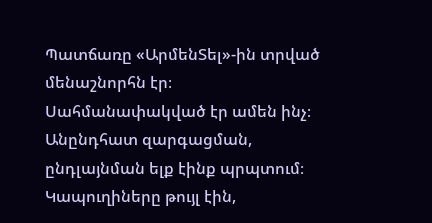Պատճառը «ԱրմենՏել»-ին տրված մենաշնորհն էր։ Սահմանափակված էր ամեն ինչ։ Անընդհատ զարգացման, ընդլայնման ելք էինք պրպտում։ Կապուղիները թույլ էին,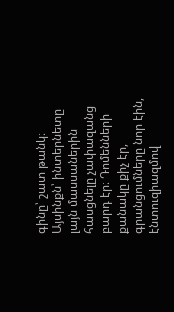գինը՝ շատ թանկ։ Այսինքն՝ ինտերնետը լայն մասսաներին հասցնելը չափազանց բարդ էր։ Դոմենների քանակը քիչ էր, գրանցումները նոր էին, էնտուզիազմով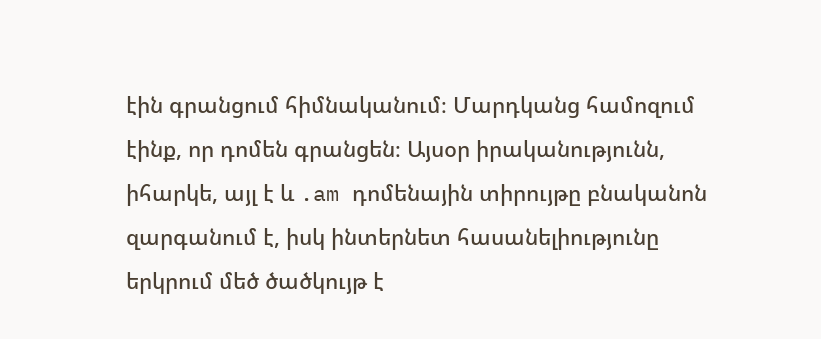էին գրանցում հիմնականում։ Մարդկանց համոզում էինք, որ դոմեն գրանցեն։ Այսօր իրականությունն, իհարկե, այլ է և .am դոմենային տիրույթը բնականոն զարգանում է, իսկ ինտերնետ հասանելիությունը երկրում մեծ ծածկույթ է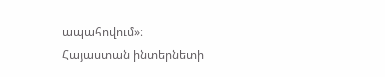ապահովում»։
Հայաստան ինտերնետի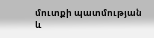մուտքի պատմության և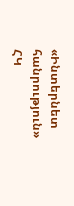«Ինտերնետ հանրություն» ՀԿ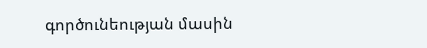գործունեության մասին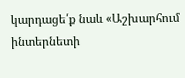կարդացե՛ք նաև «Աշխարհում ինտերնետի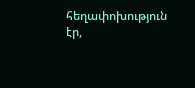հեղափոխություն էր,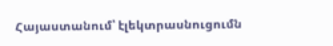Հայաստանում՝ էլեկտրասնուցումն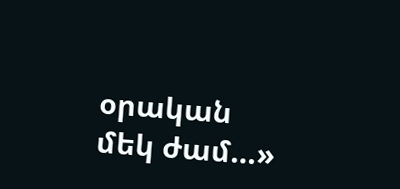օրական մեկ ժամ…»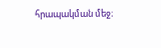հրապակման մեջ։